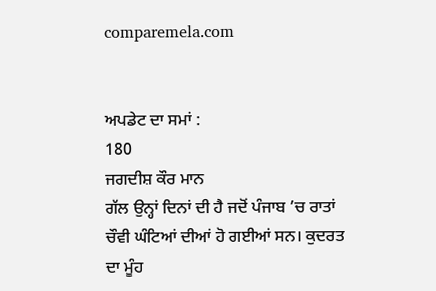comparemela.com


ਅਪਡੇਟ ਦਾ ਸਮਾਂ :
180
ਜਗਦੀਸ਼ ਕੌਰ ਮਾਨ
ਗੱਲ ਉਨ੍ਹਾਂ ਦਿਨਾਂ ਦੀ ਹੈ ਜਦੋਂ ਪੰਜਾਬ ’ਚ ਰਾਤਾਂ ਚੌਵੀ ਘੰਟਿਆਂ ਦੀਆਂ ਹੋ ਗਈਆਂ ਸਨ। ਕੁਦਰਤ ਦਾ ਮੂੰਹ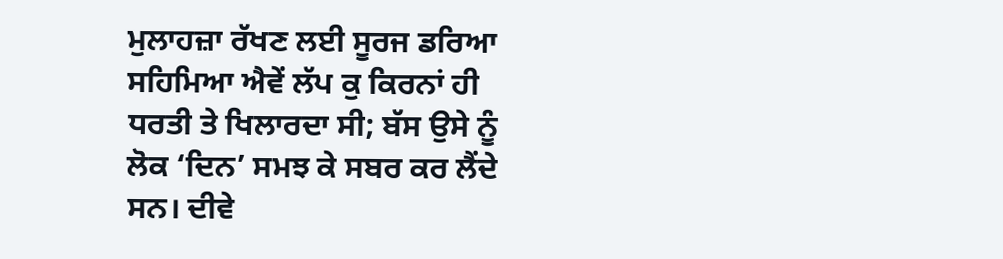ਮੁਲਾਹਜ਼ਾ ਰੱਖਣ ਲਈ ਸੂਰਜ ਡਰਿਆ ਸਹਿਮਿਆ ਐਵੇਂ ਲੱਪ ਕੁ ਕਿਰਨਾਂ ਹੀ ਧਰਤੀ ਤੇ ਖਿਲਾਰਦਾ ਸੀ; ਬੱਸ ਉਸੇ ਨੂੰ ਲੋਕ ‘ਦਿਨ’ ਸਮਝ ਕੇ ਸਬਰ ਕਰ ਲੈਂਦੇ ਸਨ। ਦੀਵੇ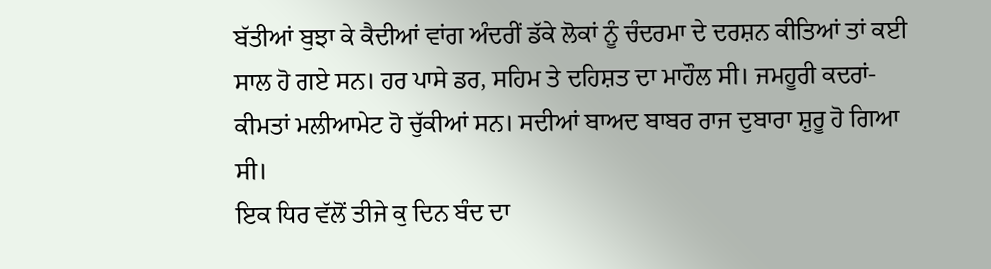ਬੱਤੀਆਂ ਬੁਝਾ ਕੇ ਕੈਦੀਆਂ ਵਾਂਗ ਅੰਦਰੀਂ ਡੱਕੇ ਲੋਕਾਂ ਨੂੰ ਚੰਦਰਮਾ ਦੇ ਦਰਸ਼ਨ ਕੀਤਿਆਂ ਤਾਂ ਕਈ ਸਾਲ ਹੋ ਗਏ ਸਨ। ਹਰ ਪਾਸੇ ਡਰ, ਸਹਿਮ ਤੇ ਦਹਿਸ਼ਤ ਦਾ ਮਾਹੌਲ ਸੀ। ਜਮਹੂਰੀ ਕਦਰਾਂ-ਕੀਮਤਾਂ ਮਲੀਆਮੇਟ ਹੋ ਚੁੱਕੀਆਂ ਸਨ। ਸਦੀਆਂ ਬਾਅਦ ਬਾਬਰ ਰਾਜ ਦੁਬਾਰਾ ਸ਼ੁਰੂ ਹੋ ਗਿਆ ਸੀ।
ਇਕ ਧਿਰ ਵੱਲੋਂ ਤੀਜੇ ਕੁ ਦਿਨ ਬੰਦ ਦਾ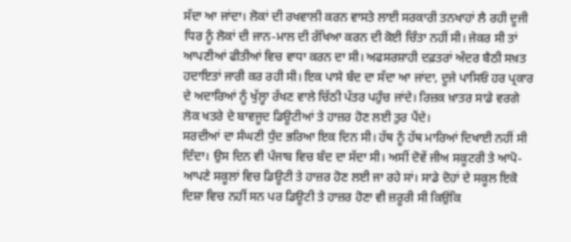ਸੱਦਾ ਆ ਜਾਂਦਾ। ਲੋਕਾਂ ਦੀ ਰਖਵਾਲੀ ਕਰਨ ਵਾਸਤੇ ਲਾਈ ਸਰਕਾਰੀ ਤਨਖਾਹਾਂ ਲੈ ਰਹੀ ਦੂਜੀ ਧਿਰ ਨੂੰ ਲੋਕਾਂ ਦੀ ਜਾਨ-ਮਾਲ ਦੀ ਰੱਖਿਆ ਕਰਨ ਦੀ ਕੋਈ ਚਿੰਤਾ ਨਹੀਂ ਸੀ। ਜੇਕਰ ਸੀ ਤਾਂ ਆਪਣੀਆਂ ਫੀਤੀਆਂ ਵਿਚ ਵਾਧਾ ਕਰਨ ਦਾ ਸੀ। ਅਫਸਰਸ਼ਾਹੀ ਦਫ਼ਤਰਾਂ ਅੰਦਰ ਬੈਠੀ ਸਖ਼ਤ ਹਦਾਇਤਾਂ ਜਾਰੀ ਕਰ ਰਹੀ ਸੀ। ਇਕ ਪਾਸੇ ਬੰਦ ਦਾ ਸੱਦਾ ਆ ਜਾਂਦਾ, ਦੂਜੇ ਪਾਸਿਓਂ ਹਰ ਪ੍ਰਕਾਰ ਦੇ ਅਦਾਰਿਆਂ ਨੂੰ ਖੁੱਲ੍ਹਾ ਰੱਖਣ ਵਾਲੇ ਚਿੱਠੀ ਪੱਤਰ ਪਹੁੰਚ ਜਾਂਦੇ। ਰਿਜ਼ਕ ਖ਼ਾਤਰ ਸਾਡੇ ਵਰਗੇ ਲੋਕ ਖਤਰੇ ਦੇ ਬਾਵਜੂਦ ਡਿਊਟੀਆਂ ਤੇ ਹਾਜ਼ਰ ਹੋਣ ਲਈ ਤੁਰ ਪੈਂਦੇ।
ਸਰਦੀਆਂ ਦਾ ਸੰਘਣੀ ਧੁੰਦ ਭਰਿਆ ਇਕ ਦਿਨ ਸੀ। ਹੱਥ ਨੂੰ ਹੱਥ ਮਾਰਿਆਂ ਦਿਖਾਈ ਨਹੀਂ ਸੀ ਦਿੰਦਾ। ਉਸ ਦਿਨ ਵੀ ਪੰਜਾਬ ਵਿਚ ਬੰਦ ਦਾ ਸੱਦਾ ਸੀ। ਅਸੀਂ ਦੋਵੇਂ ਜੀਅ ਸਕੂਟਰੀ ਤੇ ਆਪੋ-ਆਪਣੇ ਸਕੂਲਾਂ ਵਿਚ ਡਿਊਟੀ ਤੇ ਹਾਜ਼ਰ ਹੋਣ ਲਈ ਜਾ ਰਹੇ ਸਾਂ। ਸਾਡੇ ਦੋਹਾਂ ਦੇ ਸਕੂਲ ਇਕੋ ਦਿਸ਼ਾ ਵਿਚ ਨਹੀਂ ਸਨ ਪਰ ਡਿਊਟੀ ਤੇ ਹਾਜ਼ਰ ਹੋਣਾ ਵੀ ਜ਼ਰੂਰੀ ਸੀ ਕਿਉਂਕਿ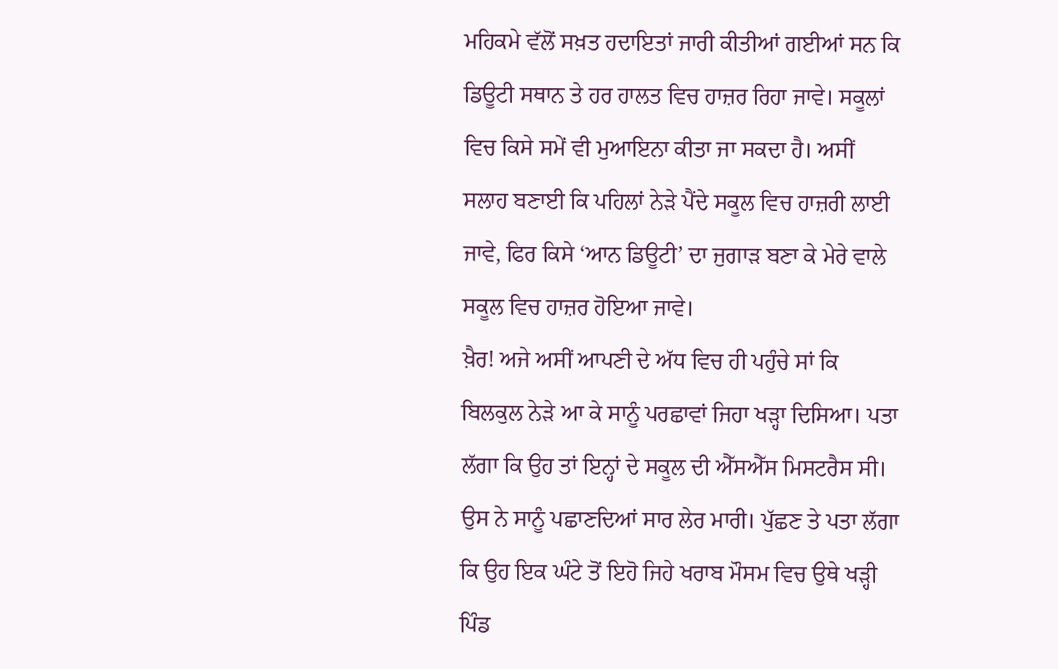ਮਹਿਕਮੇ ਵੱਲੋਂ ਸਖ਼ਤ ਹਦਾਇਤਾਂ ਜਾਰੀ ਕੀਤੀਆਂ ਗਈਆਂ ਸਨ ਕਿ ਡਿਊਟੀ ਸਥਾਨ ਤੇ ਹਰ ਹਾਲਤ ਵਿਚ ਹਾਜ਼ਰ ਰਿਹਾ ਜਾਵੇ। ਸਕੂਲਾਂ ਵਿਚ ਕਿਸੇ ਸਮੇਂ ਵੀ ਮੁਆਇਨਾ ਕੀਤਾ ਜਾ ਸਕਦਾ ਹੈ। ਅਸੀਂ ਸਲਾਹ ਬਣਾਈ ਕਿ ਪਹਿਲਾਂ ਨੇੜੇ ਪੈਂਦੇ ਸਕੂਲ ਵਿਚ ਹਾਜ਼ਰੀ ਲਾਈ ਜਾਵੇ, ਫਿਰ ਕਿਸੇ ‘ਆਨ ਡਿਊਟੀ’ ਦਾ ਜੁਗਾੜ ਬਣਾ ਕੇ ਮੇਰੇ ਵਾਲੇ ਸਕੂਲ ਵਿਚ ਹਾਜ਼ਰ ਹੋਇਆ ਜਾਵੇ।
ਖ਼ੈਰ! ਅਜੇ ਅਸੀਂ ਆਪਣੀ ਦੇ ਅੱਧ ਵਿਚ ਹੀ ਪਹੁੰਚੇ ਸਾਂ ਕਿ ਬਿਲਕੁਲ ਨੇੜੇ ਆ ਕੇ ਸਾਨੂੰ ਪਰਛਾਵਾਂ ਜਿਹਾ ਖੜ੍ਹਾ ਦਿਸਿਆ। ਪਤਾ ਲੱਗਾ ਕਿ ਉਹ ਤਾਂ ਇਨ੍ਹਾਂ ਦੇ ਸਕੂਲ ਦੀ ਐੱਸਐੱਸ ਮਿਸਟਰੈਸ ਸੀ। ਉਸ ਨੇ ਸਾਨੂੰ ਪਛਾਣਦਿਆਂ ਸਾਰ ਲੇਰ ਮਾਰੀ। ਪੁੱਛਣ ਤੇ ਪਤਾ ਲੱਗਾ ਕਿ ਉਹ ਇਕ ਘੰਟੇ ਤੋਂ ਇਹੋ ਜਿਹੇ ਖਰਾਬ ਮੌਸਮ ਵਿਚ ਉਥੇ ਖੜ੍ਹੀ ਪਿੰਡ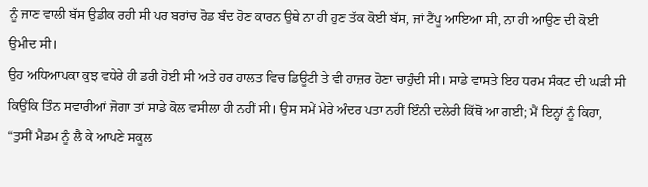ਨੂੰ ਜਾਣ ਵਾਲੀ ਬੱਸ ਉਡੀਕ ਰਹੀ ਸੀ ਪਰ ਬਰਾਂਚ ਰੋਡ ਬੰਦ ਹੋਣ ਕਾਰਨ ਉਥੇ ਨਾ ਹੀ ਹੁਣ ਤੱਕ ਕੋਈ ਬੱਸ, ਜਾਂ ਟੈਂਪੂ ਆਇਆ ਸੀ, ਨਾ ਹੀ ਆਉਣ ਦੀ ਕੋਈ ਉਮੀਦ ਸੀ।
ਉਹ ਅਧਿਆਪਕਾ ਕੁਝ ਵਧੇਰੇ ਹੀ ਡਰੀ ਹੋਈ ਸੀ ਅਤੇ ਹਰ ਹਾਲਤ ਵਿਚ ਡਿਊਟੀ ਤੇ ਵੀ ਹਾਜ਼ਰ ਹੋਣਾ ਚਾਹੁੰਦੀ ਸੀ। ਸਾਡੇ ਵਾਸਤੇ ਇਹ ਧਰਮ ਸੰਕਟ ਦੀ ਘੜੀ ਸੀ ਕਿਉਂਕਿ ਤਿੰਨ ਸਵਾਰੀਆਂ ਜੋਗਾ ਤਾਂ ਸਾਡੇ ਕੋਲ ਵਸੀਲਾ ਹੀ ਨਹੀਂ ਸੀ। ਉਸ ਸਮੇਂ ਮੇਰੇ ਅੰਦਰ ਪਤਾ ਨਹੀਂ ਇੰਨੀ ਦਲੇਰੀ ਕਿੱਥੋਂ ਆ ਗਈ; ਮੈਂ ਇਨ੍ਹਾਂ ਨੂੰ ਕਿਹਾ, “ਤੁਸੀਂ ਮੈਡਮ ਨੂੰ ਲੈ ਕੇ ਆਪਣੇ ਸਕੂਲ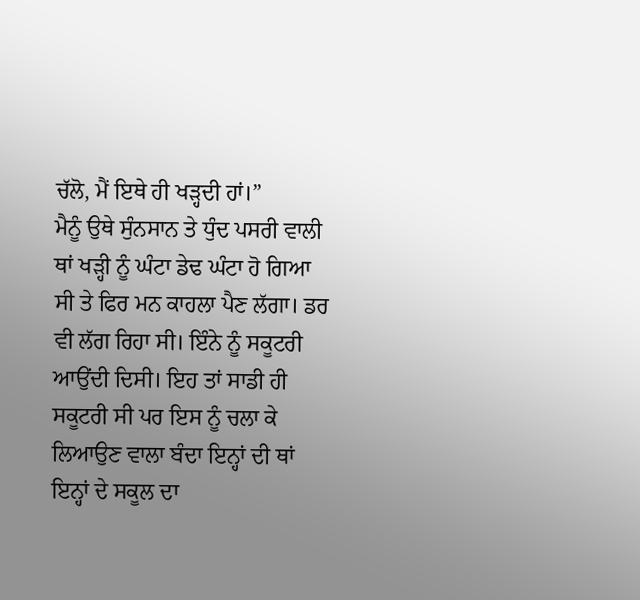ਚੱਲੋ, ਮੈਂ ਇਥੇ ਹੀ ਖੜ੍ਹਦੀ ਹਾਂ।”
ਮੈਨੂੰ ਉਥੇ ਸੁੰਨਸਾਨ ਤੇ ਧੁੰਦ ਪਸਰੀ ਵਾਲੀ ਥਾਂ ਖੜ੍ਹੀ ਨੂੰ ਘੰਟਾ ਡੇਢ ਘੰਟਾ ਹੋ ਗਿਆ ਸੀ ਤੇ ਫਿਰ ਮਨ ਕਾਹਲਾ ਪੈਣ ਲੱਗਾ। ਡਰ ਵੀ ਲੱਗ ਰਿਹਾ ਸੀ। ਇੰਨੇ ਨੂੰ ਸਕੂਟਰੀ ਆਉਂਦੀ ਦਿਸੀ। ਇਹ ਤਾਂ ਸਾਡੀ ਹੀ ਸਕੂਟਰੀ ਸੀ ਪਰ ਇਸ ਨੂੰ ਚਲਾ ਕੇ ਲਿਆਉਣ ਵਾਲਾ ਬੰਦਾ ਇਨ੍ਹਾਂ ਦੀ ਥਾਂ ਇਨ੍ਹਾਂ ਦੇ ਸਕੂਲ ਦਾ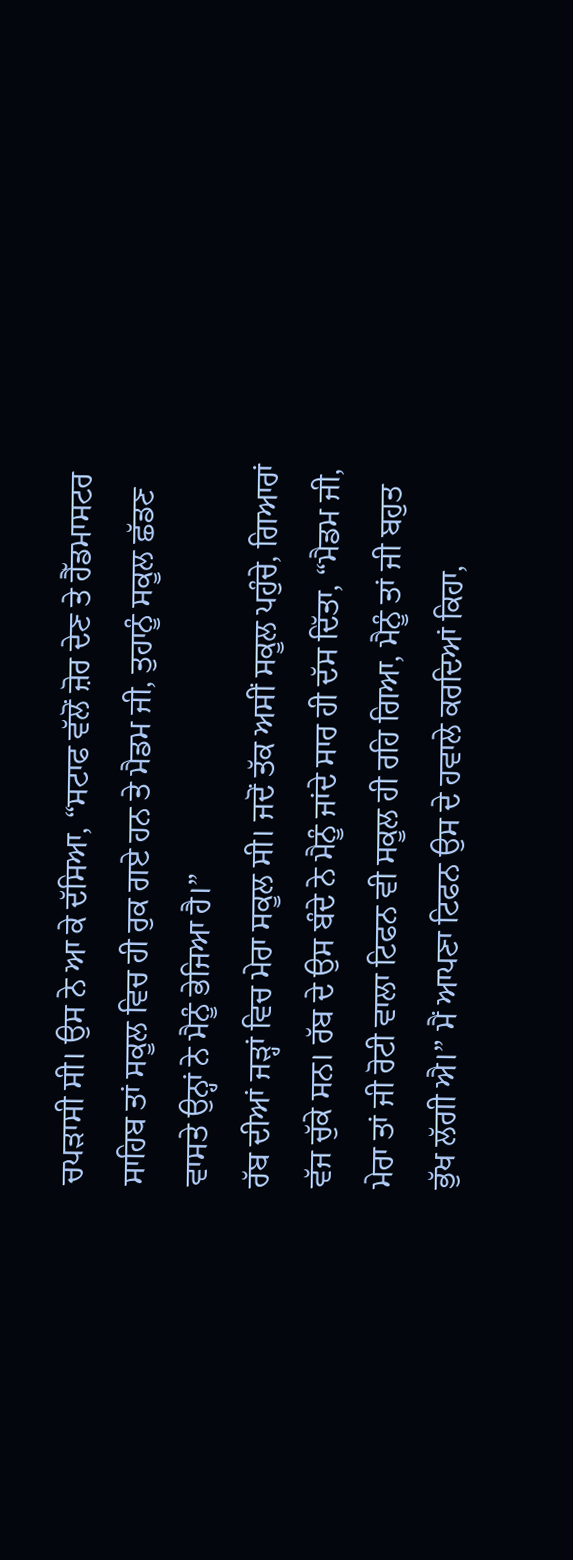ਚਪੜਾਸੀ ਸੀ। ਉਸ ਨੇ ਆ ਕੇ ਦੱਸਿਆ, “ਸਟਾਫ ਵੱਲੋਂ ਜ਼ੋਰ ਦੇਣ ਤੇ ਹੈੱਡਮਾਸਟਰ ਸਾਹਿਬ ਤਾਂ ਸਕੂਲ ਵਿਚ ਹੀ ਰੁਕ ਗਏ ਹਨ ਤੇ ਮੈਡਮ ਜੀ, ਤੁਹਾਨੂੰ ਸਕੂਲ ਛੱਡਣ ਵਾਸਤੇ ਉਨ੍ਹਾਂ ਨੇ ਮੈਨੂੰ ਭੇਜਿਆ ਹੈ।”
ਰੱਬ ਦੀਆਂ ਜੜ੍ਹਾਂ ਵਿਚ ਮੇਰਾ ਸਕੂਲ ਸੀ। ਜਦੋਂ ਤੱਕ ਅਸੀਂ ਸਕੂਲ ਪਹੁੰਚੇ, ਗਿਆਰਾਂ ਵੱਜ ਚੁੱਕੇ ਸਨ। ਰੱਬ ਦੇ ਉਸ ਬੰਦੇ ਨੇ ਮੈਨੂੰ ਜਾਂਦੇ ਸਾਰ ਹੀ ਦੱਸ ਦਿੱਤਾ, “ਮੈਡਮ ਜੀ, ਮੇਰਾ ਤਾਂ ਜੀ ਰੋਟੀ ਵਾਲਾ ਟਿਫਨ ਵੀ ਸਕੂਲ ਹੀ ਰਹਿ ਗਿਆ, ਮੈਨੂੰ ਤਾਂ ਜੀ ਬਹੁਤ ਭੁੱਖ ਲੱਗੀ ਐ।” ਮੈਂ ਆਪਣਾ ਟਿਫਨ ਉਸ ਦੇ ਹਵਾਲੇ ਕਰਦਿਆਂ ਕਿਹਾ,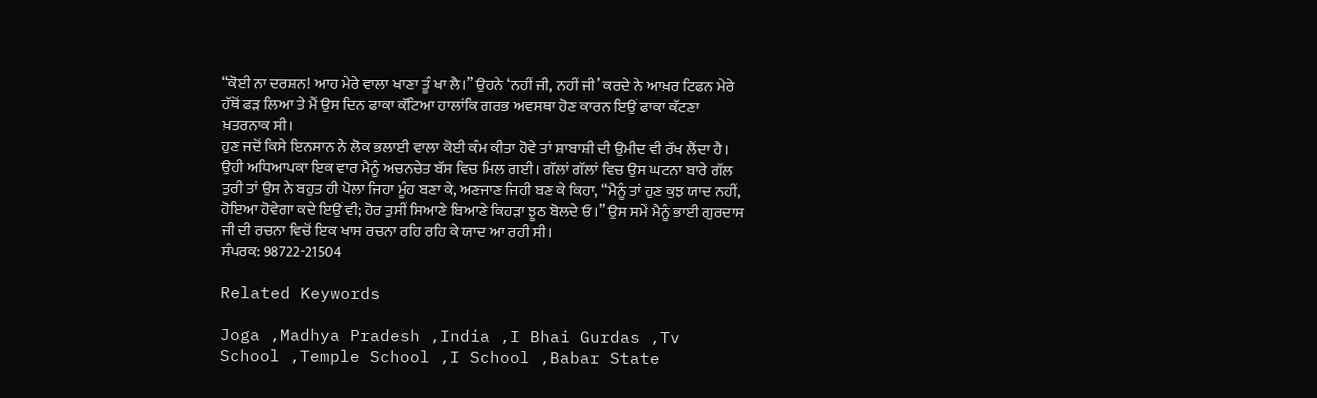“ਕੋਈ ਨਾ ਦਰਸ਼ਨ! ਆਹ ਮੇਰੇ ਵਾਲਾ ਖਾਣਾ ਤੂੰ ਖਾ ਲੈ।” ਉਹਨੇ ‘ਨਹੀਂ ਜੀ, ਨਹੀਂ ਜੀ’ ਕਰਦੇ ਨੇ ਆਖ਼ਰ ਟਿਫਨ ਮੇਰੇ ਹੱਥੋਂ ਫੜ ਲਿਆ ਤੇ ਮੈਂ ਉਸ ਦਿਨ ਫਾਕਾ ਕੱਟਿਆ ਹਾਲਾਂਕਿ ਗਰਭ ਅਵਸਥਾ ਹੋਣ ਕਾਰਨ ਇਉਂ ਫਾਕਾ ਕੱਟਣਾ ਖ਼ਤਰਨਾਕ ਸੀ।
ਹੁਣ ਜਦੋਂ ਕਿਸੇ ਇਨਸਾਨ ਨੇ ਲੋਕ ਭਲਾਈ ਵਾਲਾ ਕੋਈ ਕੰਮ ਕੀਤਾ ਹੋਵੇ ਤਾਂ ਸ਼ਾਬਾਸ਼ੀ ਦੀ ਉਮੀਦ ਵੀ ਰੱਖ ਲੈਂਦਾ ਹੈ। ਉਹੀ ਅਧਿਆਪਕਾ ਇਕ ਵਾਰ ਮੈਨੂੰ ਅਚਨਚੇਤ ਬੱਸ ਵਿਚ ਮਿਲ ਗਈ। ਗੱਲਾਂ ਗੱਲਾਂ ਵਿਚ ਉਸ ਘਟਨਾ ਬਾਰੇ ਗੱਲ ਤੁਰੀ ਤਾਂ ਉਸ ਨੇ ਬਹੁਤ ਹੀ ਪੋਲਾ ਜਿਹਾ ਮੂੰਹ ਬਣਾ ਕੇ, ਅਣਜਾਣ ਜਿਹੀ ਬਣ ਕੇ ਕਿਹਾ, “ਮੈਨੂੰ ਤਾਂ ਹੁਣ ਕੁਝ ਯਾਦ ਨਹੀਂ, ਹੋਇਆ ਹੋਵੇਗਾ ਕਦੇ ਇਉਂ ਵੀ; ਹੋਰ ਤੁਸੀਂ ਸਿਆਣੇ ਬਿਆਣੇ ਕਿਹੜਾ ਝੂਠ ਬੋਲਦੇ ਓ।” ਉਸ ਸਮੇਂ ਮੈਨੂੰ ਭਾਈ ਗੁਰਦਾਸ ਜੀ ਦੀ ਰਚਨਾ ਵਿਚੋਂ ਇਕ ਖਾਸ ਰਚਨਾ ਰਹਿ ਰਹਿ ਕੇ ਯਾਦ ਆ ਰਹੀ ਸੀ।
ਸੰਪਰਕ: 98722-21504

Related Keywords

Joga ,Madhya Pradesh ,India ,I Bhai Gurdas ,Tv School ,Temple School ,I School ,Babar State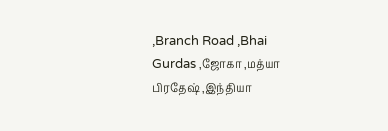,Branch Road ,Bhai Gurdas ,ஜோகா ,மத்யா பிரதேஷ் ,இந்தியா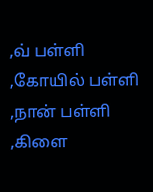,வ் பள்ளி ,கோயில் பள்ளி ,நான் பள்ளி ,கிளை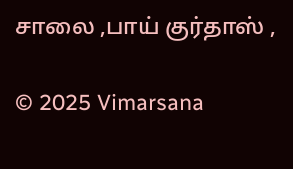சாலை ,பாய் குர்தாஸ் ,

© 2025 Vimarsana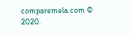comparemela.com © 2020.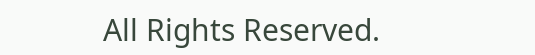All Rights Reserved.